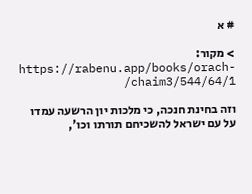# א

> מקור: https://rabenu.app/books/orach-chaim3/544/64/1/

וזה בחינת חנכה, כי מלכות יון הרשעה עמדו על עם ישראל להשכיחם תורתו וכו',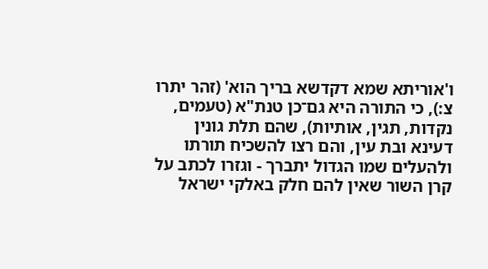ו'אוריתא שמא דקדשא בריך הוא' (זהר יתרו צ:), כי התורה היא גם־כן טנת"א (טעמים, נקדות, תגין, אותיות), שהם תלת גונין דעינא ובת עין, והם רצו להשכיח תורתו ולהעלים שמו הגדול יתברך - וגזרו לכתב על קרן השור שאין להם חלק באלקי ישראל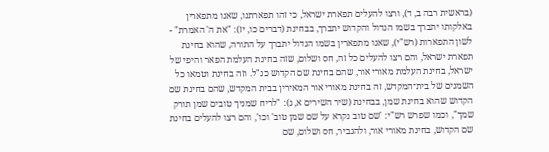(בראשית רבה ב, ד), ורצו להעלים תפארת ישראל, כי זהו תפארתנו, שאנו מתפארין באלקותו יתברך בשמו הגדול והקדוש יתברך, בבחינת (דברים כו, יז): "את ה' האמרת" - לשון התפארות (רש"י), שאנו מתפארין בשמו הגדול יתברך על התורה, שהוא בחינת תפארת ישראל, והם רצו להעלים כל זה, חס ושלום, שזה בחינת העלמת הפאר והיפי של ישראל, בחינת העלמת מאורי אור, שהם בחינת שם הקדוש כנ"ל. וזה בחינת וטמאו כל השמנים של בית־המקדש, זה בחינת מאורי אור המאירין בבית המקדש, שהם בחינת שם הקדוש שהוא בחינת שמן, בבחינת (שיר השירים א, ג): "לריח שמניך טובים שמן תורק שמך", וכמו שפרש רש"י: 'שם טוב נקרא על שם שמן טוב' וכו', והם רצו להעלים בחינת שם הקדוש, בחינת מאורי אור, ולהגביר, חס ושלום, שם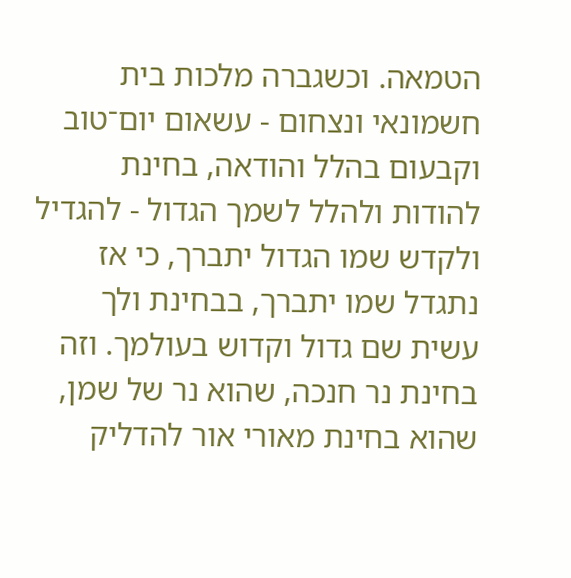הטמאה. וכשגברה מלכות בית חשמונאי ונצחום - עשאום יום־טוב וקבעום בהלל והודאה, בחינת להודות ולהלל לשמך הגדול - להגדיל ולקדש שמו הגדול יתברך, כי אז נתגדל שמו יתברך, בבחינת ולך עשית שם גדול וקדוש בעולמך. וזה בחינת נר חנכה, שהוא נר של שמן, שהוא בחינת מאורי אור להדליק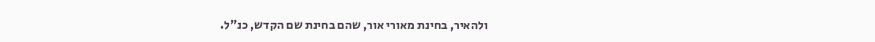ולהאיר, בחינת מאורי אור, שהם בחינת שם הקדש, כנ"ל.